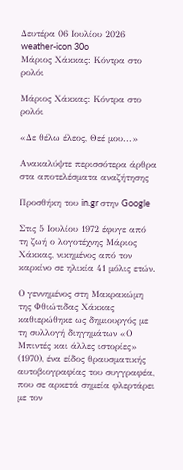Δευτέρα 06 Ιουλίου 2026
weather-icon 30o
Μάριος Χάκκας: Κόντρα στο ρολόι

Μάριος Χάκκας: Κόντρα στο ρολόι

«Δε θέλω έλεος, Θεέ μου...»

Ανακαλύψτε περισσότερα άρθρα στα αποτελέσματα αναζήτησης

Προσθήκη του in.gr στην Google

Στις 5 Ιουλίου 1972 έφυγε από τη ζωή ο λογοτέχνης Μάριος Χάκκας, νικημένος από τον καρκίνο σε ηλικία 41 μόλις ετών.

Ο γεννημένος στη Μακρακώμη της Φθιώτιδας Χάκκας καθιερώθηκε ως δημιουργός με τη συλλογή διηγημάτων «Ο Μπιντές και άλλες ιστορίες» (1970), ένα είδος θραυσματικής αυτοβιογραφίας του συγγραφέα, που σε αρκετά σημεία φλερτάρει με τον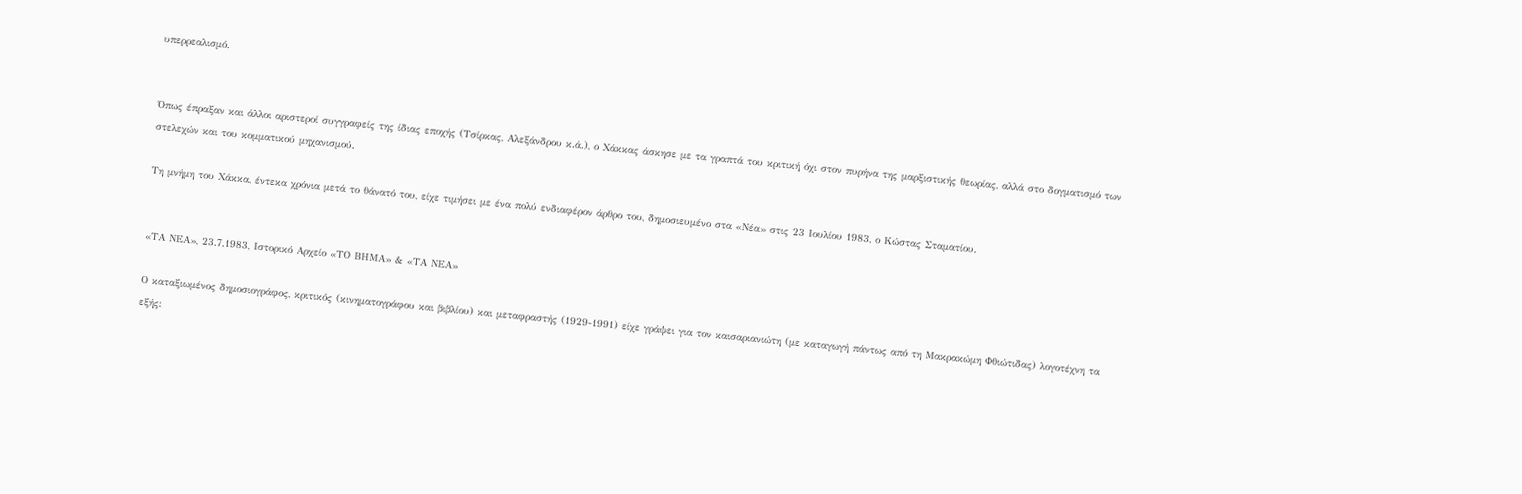υπερρεαλισμό.


Όπως έπραξαν και άλλοι αριστεροί συγγραφείς της ίδιας εποχής (Τσίρκας, Αλεξάνδρου κ.ά.), ο Χάκκας άσκησε με τα γραπτά του κριτική όχι στον πυρήνα της μαρξιστικής θεωρίας, αλλά στο δογματισμό των στελεχών και του κομματικού μηχανισμού.

Τη μνήμη του Χάκκα, έντεκα χρόνια μετά το θάνατό του, είχε τιμήσει με ένα πολύ ενδιαφέρον άρθρο του, δημοσιευμένο στα «Νέα» στις 23 Ιουλίου 1983, ο Κώστας Σταματίου.


«ΤΑ ΝΕΑ», 23.7.1983, Ιστορικό Αρχείο «ΤΟ ΒΗΜΑ» & «ΤΑ ΝΕΑ»

Ο καταξιωμένος δημοσιογράφος, κριτικός (κινηματογράφου και βιβλίου) και μεταφραστής (1929-1991) είχε γράψει για τον καισαριανιώτη (με καταγωγή πάντως από τη Μακρακώμη Φθιώτιδας) λογοτέχνη τα εξής: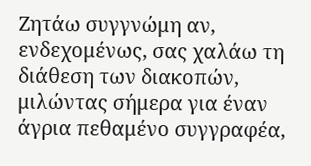Ζητάω συγγνώμη αν, ενδεχομένως, σας χαλάω τη διάθεση των διακοπών, μιλώντας σήμερα για έναν άγρια πεθαμένο συγγραφέα,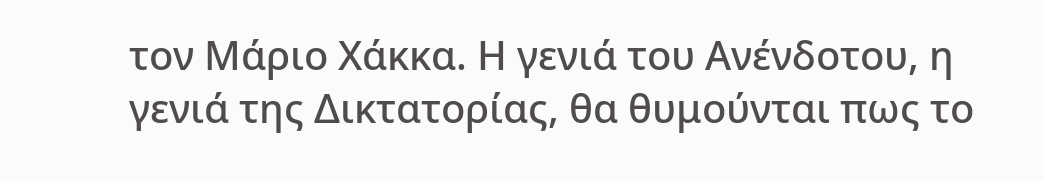τον Μάριο Χάκκα. Η γενιά του Ανένδοτου, η γενιά της Δικτατορίας, θα θυμούνται πως το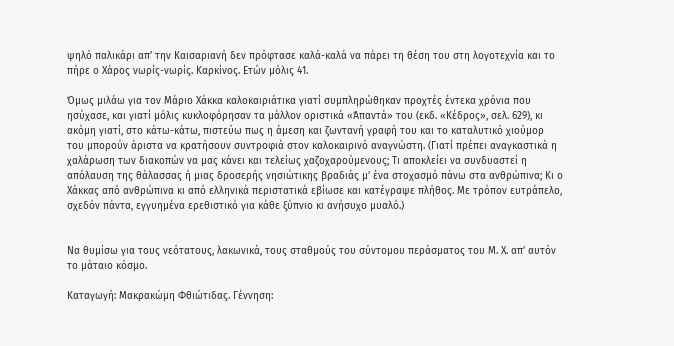ψηλό παλικάρι απ’ την Καισαριανή δεν πρόφτασε καλά-καλά να πάρει τη θέση του στη λογοτεχνία και το πήρε ο Χάρος νωρίς-νωρίς. Καρκίνος. Ετών μόλις 41.

Όμως μιλάω για τον Μάριο Χάκκα καλοκαιριάτικα γιατί συμπληρώθηκαν προχτές έντεκα χρόνια που ησύχασε, και γιατί μόλις κυκλοφόρησαν τα μάλλον οριστικά «Άπαντά» του (εκδ. «Κέδρος», σελ. 629), κι ακόμη γιατί, στο κάτω-κάτω, πιστεύω πως η άμεση και ζωντανή γραφή του και το καταλυτικό χιούμορ του μπορούν άριστα να κρατήσουν συντροφιά στον καλοκαιρινό αναγνώστη. (Γιατί πρέπει αναγκαστικά η χαλάρωση των διακοπών να μας κάνει και τελείως χαζοχαρούμενους; Τι αποκλείει να συνδυαστεί η απόλαυση της θάλασσας ή μιας δροσερής νησιώτικης βραδιάς μ’ ένα στοχασμό πάνω στα ανθρώπινα; Κι ο Χάκκας από ανθρώπινα κι από ελληνικά περιστατικά εβίωσε και κατέγραψε πλήθος. Με τρόπον ευτράπελο, σχεδόν πάντα, εγγυημένα ερεθιστικό για κάθε ξύπνιο κι ανήσυχο μυαλό.)


Να θυμίσω για τους νεότατους, λακωνικά, τους σταθμούς του σύντομου περάσματος του Μ. Χ. απ’ αυτόν το μάταιο κόσμο.

Καταγωγή: Μακρακώμη Φθιώτιδας. Γέννηση: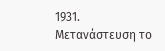1931. Μετανάστευση το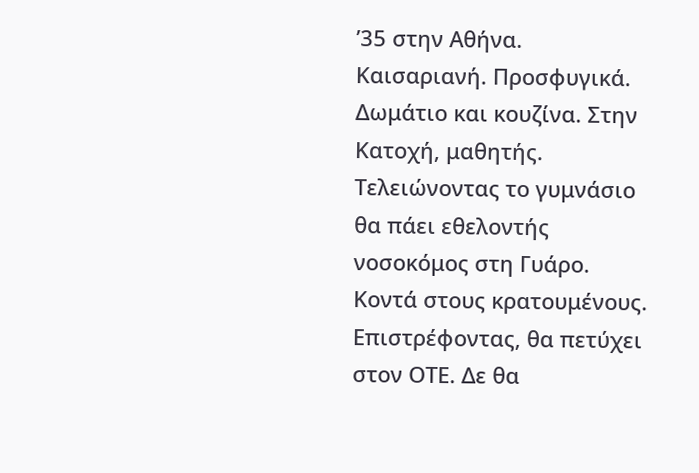’35 στην Αθήνα. Καισαριανή. Προσφυγικά. Δωμάτιο και κουζίνα. Στην Κατοχή, μαθητής. Τελειώνοντας το γυμνάσιο θα πάει εθελοντής νοσοκόμος στη Γυάρο. Κοντά στους κρατουμένους. Επιστρέφοντας, θα πετύχει στον ΟΤΕ. Δε θα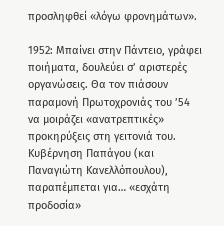προσληφθεί «λόγω φρονημάτων».

1952: Μπαίνει στην Πάντειο, γράφει ποιήματα, δουλεύει σ’ αριστερές οργανώσεις. Θα τον πιάσουν παραμονή Πρωτοχρονιάς του ’54 να μοιράζει «ανατρεπτικές» προκηρύξεις στη γειτονιά του. Κυβέρνηση Παπάγου (και Παναγιώτη Κανελλόπουλου), παραπέμπεται για… «εσχάτη προδοσία»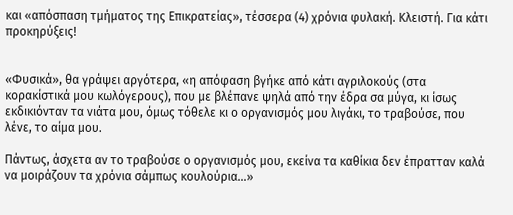και «απόσπαση τμήματος της Επικρατείας», τέσσερα (4) χρόνια φυλακή. Κλειστή. Για κάτι προκηρύξεις!


«Φυσικά», θα γράψει αργότερα, «η απόφαση βγήκε από κάτι αγριλοκούς (στα κορακίστικά μου κωλόγερους), που με βλέπανε ψηλά από την έδρα σα μύγα, κι ίσως εκδικιόνταν τα νιάτα μου, όμως τόθελε κι ο οργανισμός μου λιγάκι, το τραβούσε, που λένε, το αίμα μου.

Πάντως, άσχετα αν το τραβούσε ο οργανισμός μου, εκείνα τα καθίκια δεν έπρατταν καλά να μοιράζουν τα χρόνια σάμπως κουλούρια…»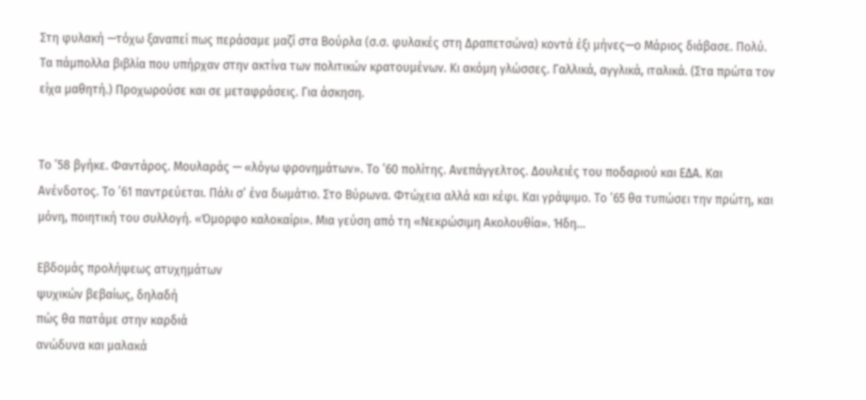Στη φυλακή —τόχω ξαναπεί πως περάσαμε μαζί στα Βούρλα (σ.σ. φυλακές στη Δραπετσώνα) κοντά έξι μήνες—ο Μάριος διάβασε. Πολύ. Τα πάμπολλα βιβλία που υπήρχαν στην ακτίνα των πολιτικών κρατουμένων. Κι ακόμη γλώσσες. Γαλλικά, αγγλικά, ιταλικά. (Στα πρώτα τον είχα μαθητή.) Προχωρούσε και σε μεταφράσεις. Για άσκηση.


Το ’58 βγήκε. Φαντάρος. Μουλαράς — «λόγω φρονημάτων». Το ’60 πολίτης. Ανεπάγγελτος. Δουλειές του ποδαριού και ΕΔΑ. Και Ανένδοτος. Το ’61 παντρεύεται. Πάλι σ’ ένα δωμάτιο. Στο Βύρωνα. Φτώχεια αλλά και κέφι. Και γράψιμο. Το ’65 θα τυπώσει την πρώτη, και μόνη, ποιητική του συλλογή. «Όμορφο καλοκαίρι». Μια γεύση από τη «Νεκρώσιμη Ακολουθία». Ήδη…

Εβδομάς προλήψεως ατυχημάτων
ψυχικών βεβαίως, δηλαδή
πώς θα πατάμε στην καρδιά
ανώδυνα και μαλακά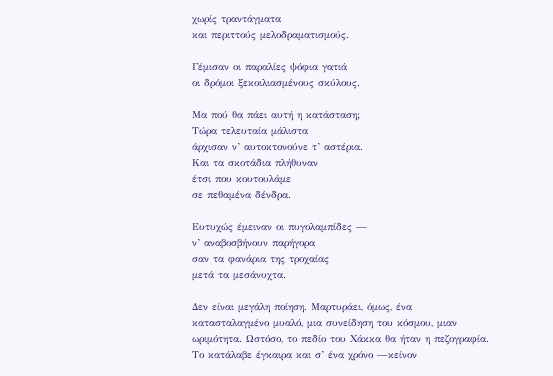χωρίς τραντάγματα
και περιττούς μελοδραματισμούς.

Γέμισαν οι παραλίες ψόφια γατιά
οι δρόμοι ξεκοιλιασμένους σκύλους.

Μα πού θα πάει αυτή η κατάσταση;
Τώρα τελευταία μάλιστα
άρχισαν ν’ αυτοκτονούνε τ’ αστέρια.
Και τα σκοτάδια πλήθυναν
έτσι που κουτουλάμε
σε πεθαμένα δένδρα.

Ευτυχώς έμειναν οι πυγολαμπίδες —
ν’ αναβοσβήνουν παρήγορα
σαν τα φανάρια της τροχαίας
μετά τα μεσάνυχτα.

Δεν είναι μεγάλη ποίηση. Μαρτυράει, όμως, ένα κατασταλαγμένο μυαλό, μια συνείδηση του κόσμου, μιαν ωριμότητα. Ωστόσο, το πεδίο του Χάκκα θα ήταν η πεζογραφία. Το κατάλαβε έγκαιρα και σ’ ένα χρόνο —κείνον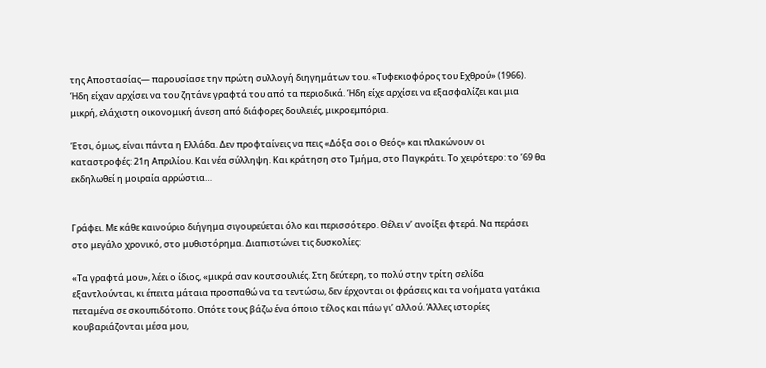της Αποστασίας— παρουσίασε την πρώτη συλλογή διηγημάτων του. «Τυφεκιοφόρος του Εχθρού» (1966). Ήδη είχαν αρχίσει να του ζητάνε γραφτά του από τα περιοδικά. Ήδη είχε αρχίσει να εξασφαλίζει και μια μικρή, ελάχιστη οικονομική άνεση από διάφορες δουλειές, μικροεμπόρια.

Έτσι, όμως, είναι πάντα η Ελλάδα. Δεν προφταίνεις να πεις «Δόξα σοι ο Θεός» και πλακώνουν οι καταστροφές: 21η Απριλίου. Και νέα σύλληψη. Και κράτηση στο Τμήμα, στο Παγκράτι. Το χειρότερο: το ’69 θα εκδηλωθεί η μοιραία αρρώστια…


Γράφει. Με κάθε καινούριο διήγημα σιγουρεύεται όλο και περισσότερο. Θέλει ν’ ανοίξει φτερά. Να περάσει στο μεγάλο χρονικό, στο μυθιστόρημα. Διαπιστώνει τις δυσκολίες:

«Τα γραφτά μου», λέει ο ίδιος, «μικρά σαν κουτσουλιές. Στη δεύτερη, το πολύ στην τρίτη σελίδα εξαντλούνται, κι έπειτα μάταια προσπαθώ να τα τεντώσω, δεν έρχονται οι φράσεις και τα νοήματα γατάκια πεταμένα σε σκουπιδότοπο. Οπότε τους βάζω ένα όποιο τέλος και πάω γι’ αλλού. Άλλες ιστορίες κουβαριάζονται μέσα μου,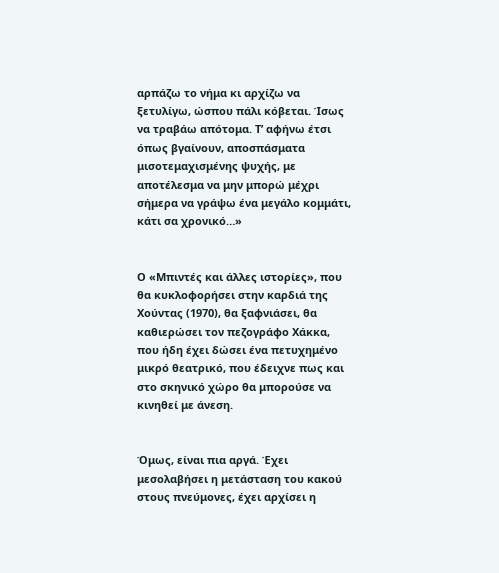αρπάζω το νήμα κι αρχίζω να ξετυλίγω, ώσπου πάλι κόβεται. Ίσως να τραβάω απότομα. Τ’ αφήνω έτσι όπως βγαίνουν, αποσπάσματα μισοτεμαχισμένης ψυχής, με αποτέλεσμα να μην μπορώ μέχρι σήμερα να γράψω ένα μεγάλο κομμάτι, κάτι σα χρονικό…»


Ο «Μπιντές και άλλες ιστορίες», που θα κυκλοφορήσει στην καρδιά της Χούντας (1970), θα ξαφνιάσει, θα καθιερώσει τον πεζογράφο Χάκκα, που ήδη έχει δώσει ένα πετυχημένο μικρό θεατρικό, που έδειχνε πως και στο σκηνικό χώρο θα μπορούσε να κινηθεί με άνεση.


Όμως, είναι πια αργά. Έχει μεσολαβήσει η μετάσταση του κακού στους πνεύμονες, έχει αρχίσει η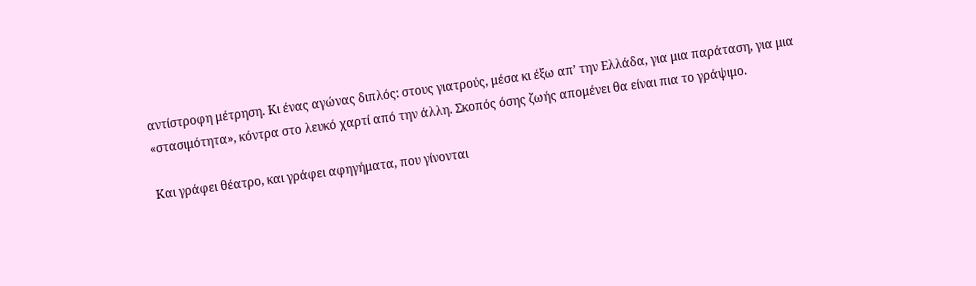αντίστροφη μέτρηση. Κι ένας αγώνας διπλός: στους γιατρούς, μέσα κι έξω απ’ την Ελλάδα, για μια παράταση, για μια «στασιμότητα», κόντρα στο λευκό χαρτί από την άλλη. Σκοπός όσης ζωής απομένει θα είναι πια το γράψιμο.

Και γράφει θέατρο, και γράφει αφηγήματα, που γίνονται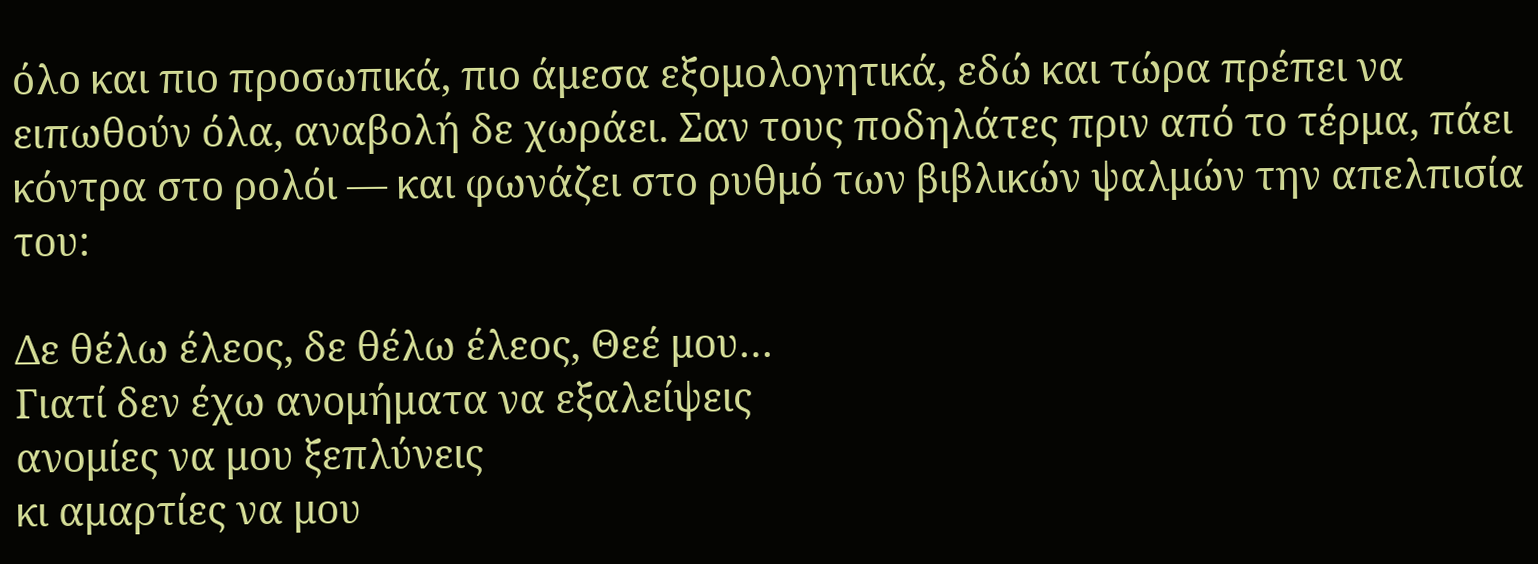όλο και πιο προσωπικά, πιο άμεσα εξομολογητικά, εδώ και τώρα πρέπει να ειπωθούν όλα, αναβολή δε χωράει. Σαν τους ποδηλάτες πριν από το τέρμα, πάει κόντρα στο ρολόι — και φωνάζει στο ρυθμό των βιβλικών ψαλμών την απελπισία του:

Δε θέλω έλεος, δε θέλω έλεος, Θεέ μου…
Γιατί δεν έχω ανομήματα να εξαλείψεις
ανομίες να μου ξεπλύνεις
κι αμαρτίες να μου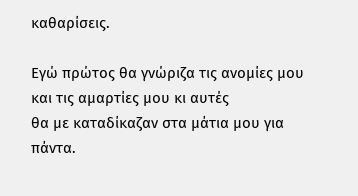καθαρίσεις.

Εγώ πρώτος θα γνώριζα τις ανομίες μου
και τις αμαρτίες μου κι αυτές
θα με καταδίκαζαν στα μάτια μου για πάντα.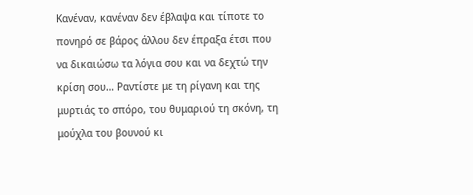Κανέναν, κανέναν δεν έβλαψα και τίποτε το
πονηρό σε βάρος άλλου δεν έπραξα έτσι που
να δικαιώσω τα λόγια σου και να δεχτώ την
κρίση σου… Ραντίστε με τη ρίγανη και της
μυρτιάς το σπόρο, του θυμαριού τη σκόνη, τη
μούχλα του βουνού κι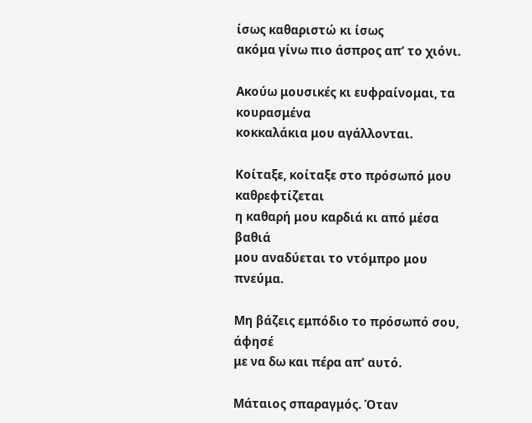ίσως καθαριστώ κι ίσως
ακόμα γίνω πιο άσπρος απ’ το χιόνι.

Ακούω μουσικές κι ευφραίνομαι, τα κουρασμένα
κοκκαλάκια μου αγάλλονται.

Κοίταξε, κοίταξε στο πρόσωπό μου καθρεφτίζεται
η καθαρή μου καρδιά κι από μέσα βαθιά
μου αναδύεται το ντόμπρο μου πνεύμα.

Μη βάζεις εμπόδιο το πρόσωπό σου, άφησέ
με να δω και πέρα απ’ αυτό.

Μάταιος σπαραγμός. Όταν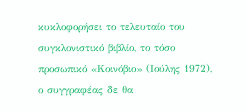κυκλοφορήσει το τελευταίο του συγκλονιστικό βιβλίο, το τόσο προσωπικό «Κοινόβιο» (Ιούλης 1972), ο συγγραφέας δε θα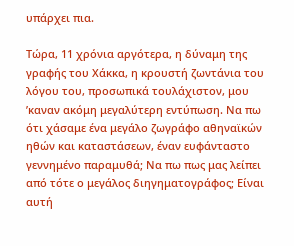υπάρχει πια.

Τώρα, 11 χρόνια αργότερα, η δύναμη της γραφής του Χάκκα, η κρουστή ζωντάνια του λόγου του, προσωπικά τουλάχιστον, μου ’καναν ακόμη μεγαλύτερη εντύπωση. Να πω ότι χάσαμε ένα μεγάλο ζωγράφο αθηναϊκών ηθών και καταστάσεων, έναν ευφάνταστο γεννημένο παραμυθά; Να πω πως μας λείπει από τότε ο μεγάλος διηγηματογράφος; Είναι αυτή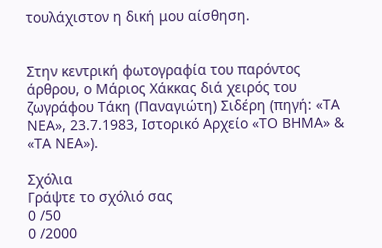τουλάχιστον η δική μου αίσθηση.


Στην κεντρική φωτογραφία του παρόντος άρθρου, ο Μάριος Χάκκας διά χειρός του ζωγράφου Τάκη (Παναγιώτη) Σιδέρη (πηγή: «ΤΑ ΝΕΑ», 23.7.1983, Ιστορικό Αρχείο «ΤΟ ΒΗΜΑ» & «ΤΑ ΝΕΑ»).

Σχόλια
Γράψτε το σχόλιό σας
0 /50
0 /2000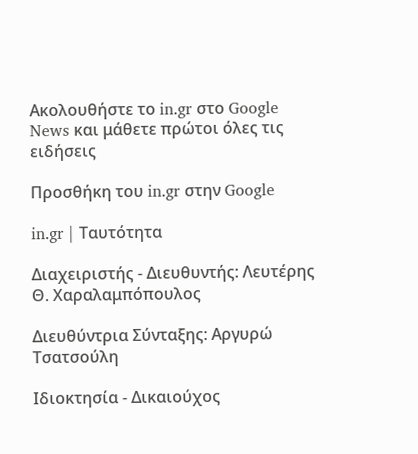Ακολουθήστε το in.gr στο Google News και μάθετε πρώτοι όλες τις ειδήσεις

Προσθήκη του in.gr στην Google

in.gr | Ταυτότητα

Διαχειριστής - Διευθυντής: Λευτέρης Θ. Χαραλαμπόπουλος

Διευθύντρια Σύνταξης: Αργυρώ Τσατσούλη

Ιδιοκτησία - Δικαιούχος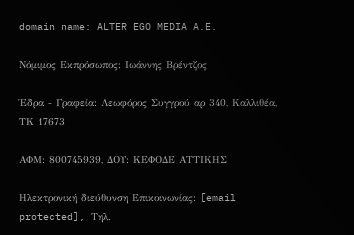domain name: ALTER EGO MEDIA A.E.

Νόμιμος Εκπρόσωπος: Ιωάννης Βρέντζος

Έδρα - Γραφεία: Λεωφόρος Συγγρού αρ 340, Καλλιθέα, ΤΚ 17673

ΑΦΜ: 800745939, ΔΟΥ: ΚΕΦΟΔΕ ΑΤΤΙΚΗΣ

Ηλεκτρονική διεύθυνση Επικοινωνίας: [email protected], Τηλ.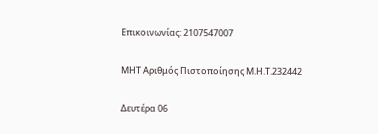Επικοινωνίας: 2107547007

ΜΗΤ Αριθμός Πιστοποίησης Μ.Η.Τ.232442

Δευτέρα 06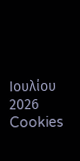Ιουλίου 2026
Cookies